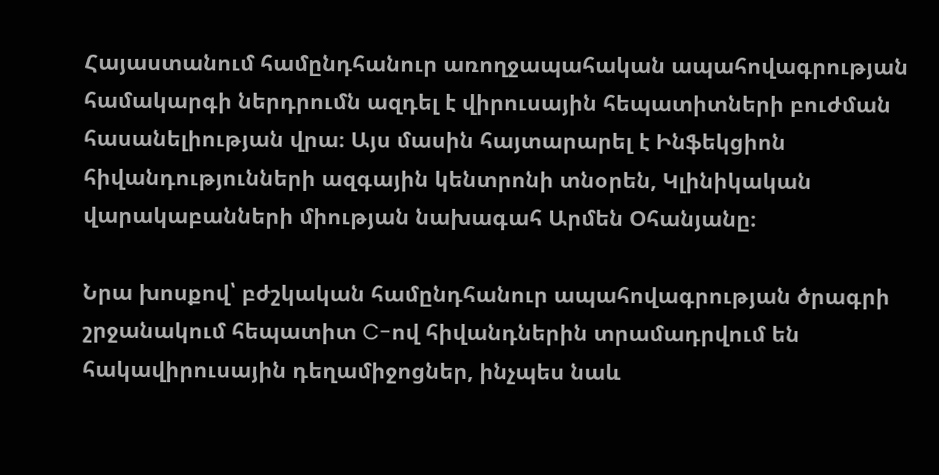Հայաստանում համընդհանուր առողջապահական ապահովագրության համակարգի ներդրումն ազդել է վիրուսային հեպատիտների բուժման հասանելիության վրա։ Այս մասին հայտարարել է Ինֆեկցիոն հիվանդությունների ազգային կենտրոնի տնօրեն, Կլինիկական վարակաբանների միության նախագահ Արմեն Օհանյանը։

Նրա խոսքով՝ բժշկական համընդհանուր ապահովագրության ծրագրի շրջանակում հեպատիտ C-ով հիվանդներին տրամադրվում են հակավիրուսային դեղամիջոցներ, ինչպես նաև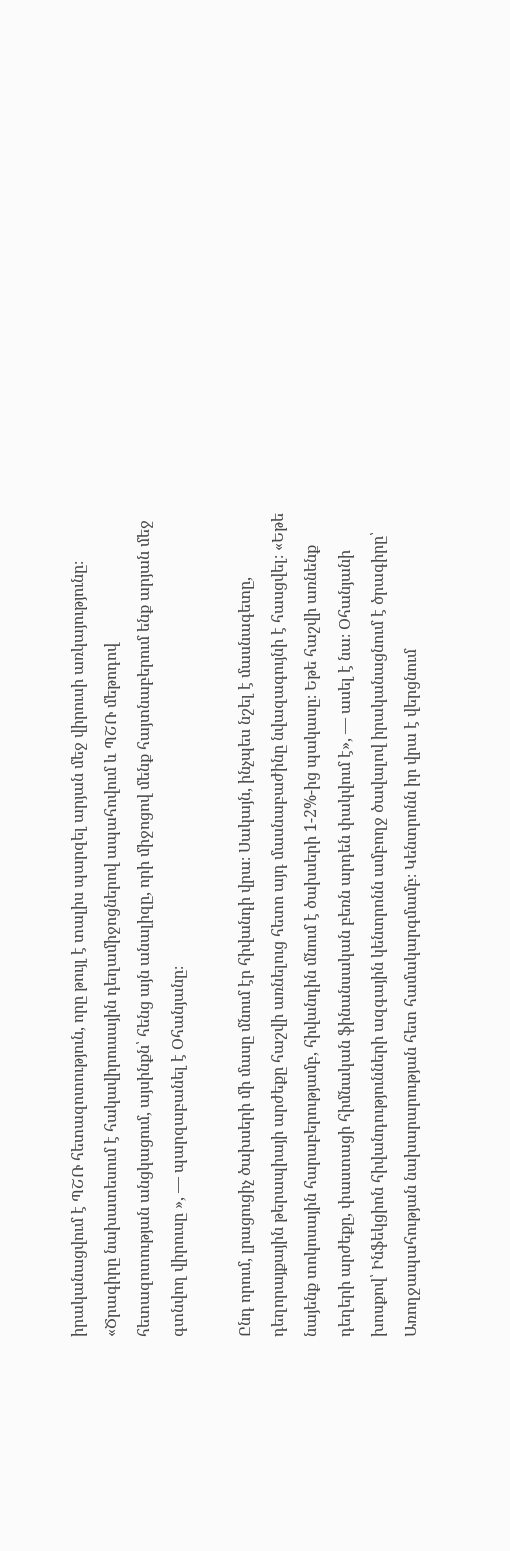իրականացվում է ՊՇՌ հետազոտություն, որը թույլ է տալիս պարզել արյան մեջ վիրուսի առկայությունը։ «Ծրագիրը նախատեսում է հակավիրուսային դեղամիջոցներով ապահովում և ՊՇՌ մեթոդով հետազոտության անցկացում, այսինքն՝ հենց այն անալիզը, որի միջոցով մենք հայտնաբերում ենք արյան մեջ գտնվող վիրուսը », — պարզաբանել է Օհանյանը։

Ընդ որում, լրացուցիչ ծախսերի մի մասը մնում էր հիվանդի վրա։ Սակայն, ինչպես նշել է մասնագետը, դեղորայքային թերապիայի արժեքը հաշվի առնելուց հետո այդ մասնաբաժինը նվազագույնի է հասցվել։ «Եթե նայենք տոկոսային հարաբերությամբ, հիվանդին մնում է ծախսերի 1-2%-ից պակասը։ Եթե հաշվի առնենք դեղերի արժեքը, փաստացի հիմնական ֆինանսական բեռն արդեն փակվում է», — ասել է նա։ Օհանյանի խոսքով՝ Ինֆեկցիոն հիվանդությունների ազգային կենտրոնն ամբողջ ծավալով իրականացնում է ծրագիրը՝ Առողջապահության նախարարության հետ համակարգմամբ։ Կենտրոնն իր վրա է վերցնում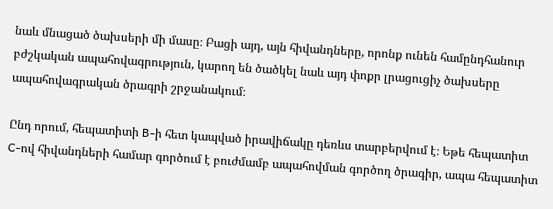նաև մնացած ծախսերի մի մասը։ Բացի այդ, այն հիվանդները, որոնք ունեն համընդհանուր բժշկական ապահովագրություն, կարող են ծածկել նաև այդ փոքր լրացուցիչ ծախսերը ապահովագրական ծրագրի շրջանակում։

Ընդ որում, հեպատիտի B-ի հետ կապված իրավիճակը դեռևս տարբերվում է։ Եթե հեպատիտ C-ով հիվանդների համար գործում է բուժմամբ ապահովման գործող ծրագիր, ապա հեպատիտ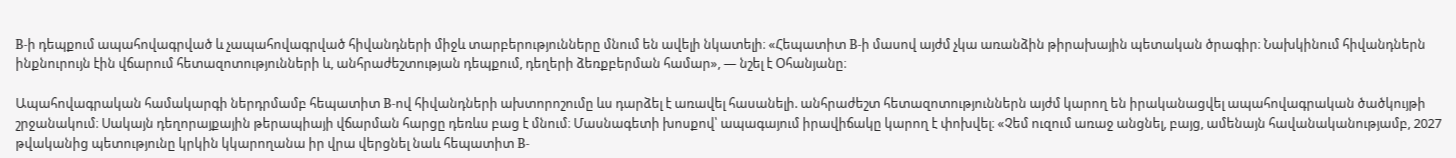B-ի դեպքում ապահովագրված և չապահովագրված հիվանդների միջև տարբերությունները մնում են ավելի նկատելի։ «Հեպատիտ B-ի մասով այժմ չկա առանձին թիրախային պետական ծրագիր։ Նախկինում հիվանդներն ինքնուրույն էին վճարում հետազոտությունների և, անհրաժեշտության դեպքում, դեղերի ձեռքբերման համար», — նշել է Օհանյանը։

Ապահովագրական համակարգի ներդրմամբ հեպատիտ B-ով հիվանդների ախտորոշումը ևս դարձել է առավել հասանելի. անհրաժեշտ հետազոտություններն այժմ կարող են իրականացվել ապահովագրական ծածկույթի շրջանակում։ Սակայն դեղորայքային թերապիայի վճարման հարցը դեռևս բաց է մնում։ Մասնագետի խոսքով՝ ապագայում իրավիճակը կարող է փոխվել։ «Չեմ ուզում առաջ անցնել, բայց, ամենայն հավանականությամբ, 2027 թվականից պետությունը կրկին կկարողանա իր վրա վերցնել նաև հեպատիտ B-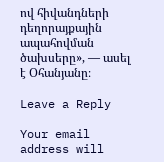ով հիվանդների դեղորայքային ապահովման ծախսերը», — ասել է Օհանյանը։

Leave a Reply

Your email address will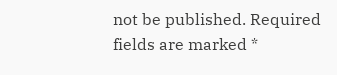not be published. Required fields are marked *